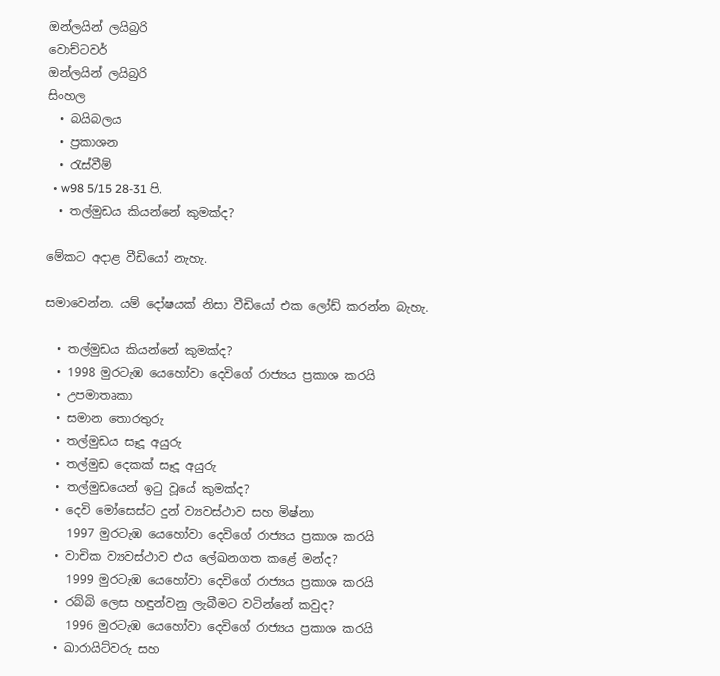ඔන්ලයින් ලයිබ්‍රරි
වොච්ටවර්
ඔන්ලයින් ලයිබ්‍රරි
සිංහල
  • බයිබලය
  • ප්‍රකාශන
  • රැස්වීම්
  • w98 5/15 28-31 පි.
  • තල්මුඩය කියන්නේ කුමක්ද?

මේකට අදාළ වීඩියෝ නැහැ.

සමාවෙන්න. යම් දෝෂයක් නිසා වීඩියෝ එක ලෝඩ් කරන්න බැහැ.

  • තල්මුඩය කියන්නේ කුමක්ද?
  • 1998 මුරටැඹ යෙහෝවා දෙවිගේ රාජ්‍යය ප්‍රකාශ කරයි
  • උපමාතෘකා
  • සමාන තොරතුරු
  • තල්මුඩය සෑදූ අයුරු
  • තල්මුඩ දෙකක් සෑදූ අයුරු
  • තල්මුඩයෙන් ඉටු වූයේ කුමක්ද?
  • දෙවි මෝසෙස්ට දුන් ව්‍යවස්ථාව සහ මිෂ්නා
    1997 මුරටැඹ යෙහෝවා දෙවිගේ රාජ්‍යය ප්‍රකාශ කරයි
  • වාචික ව්‍යවස්ථාව එය ලේඛනගත කළේ මන්ද?
    1999 මුරටැඹ යෙහෝවා දෙවිගේ රාජ්‍යය ප්‍රකාශ කරයි
  • රබ්බි ලෙස හඳුන්වනු ලැබීමට වටින්නේ කවුද?
    1996 මුරටැඹ යෙහෝවා දෙවිගේ රාජ්‍යය ප්‍රකාශ කරයි
  • ඛාරායිට්වරු සහ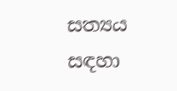සත්‍යය සඳහා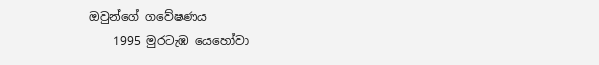ඔවුන්ගේ ගවේෂණය
    1995 මුරටැඹ යෙහෝවා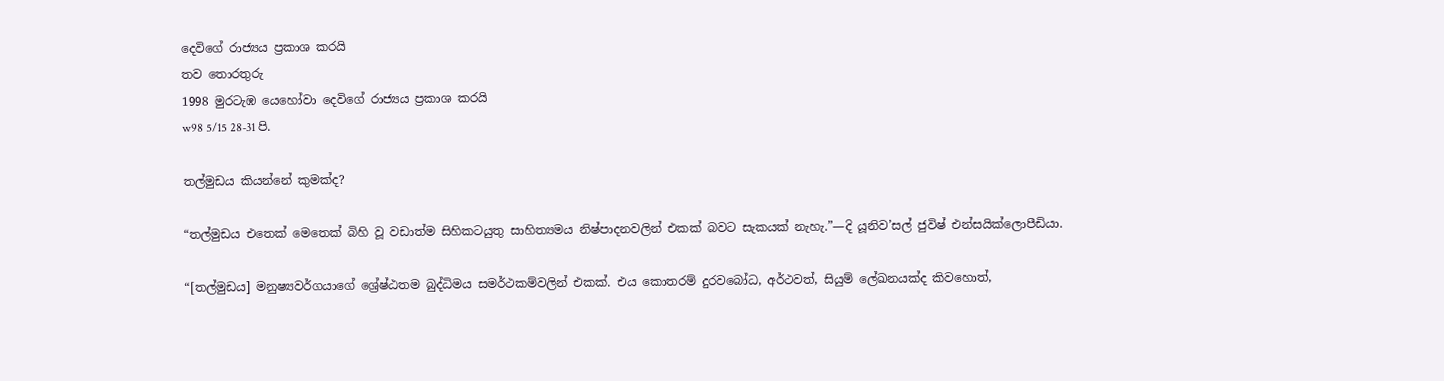දෙවිගේ රාජ්‍යය ප්‍රකාශ කරයි
තව තොරතුරු
1998 මුරටැඹ යෙහෝවා දෙවිගේ රාජ්‍යය ප්‍රකාශ කරයි
w98 5/15 28-31 පි.

තල්මුඩය කියන්නේ කුමක්ද?

“තල්මුඩය එතෙක් මෙතෙක් බිහි වූ වඩාත්ම සිහිකටයුතු සාහිත්‍යමය නිෂ්පාදනවලින් එකක් බවට සැකයක් නැහැ.”—දි යූනිව’සල් ජුවිෂ් එන්සයික්ලොපීඩියා.

“[තල්මුඩය] මනුෂ්‍යවර්ගයාගේ ශ්‍රේෂ්ඨතම බුද්ධිමය සමර්ථකම්වලින් එකක්. එය කොතරම් දුරවබෝධ, අර්ථවත්, සියුම් ලේඛනයක්ද කිවහොත්,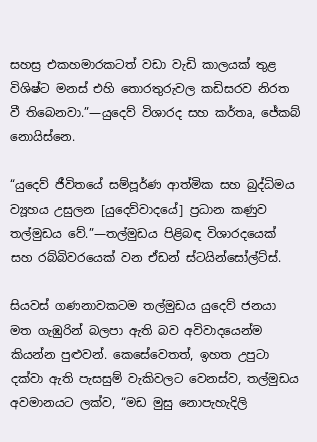සහස්‍ර එකහමාරකටත් වඩා වැඩි කාලයක් තුළ විශිෂ්ට මනස් එහි තොරතුරුවල කඩිසරව නිරත වී තිබෙනවා.”—යුදෙව් විශාරද සහ කර්තෘ, ජේකබ් නොයිස්නෙ.

“යුදෙව් ජීවිතයේ සම්පූර්ණ ආත්මික සහ බුද්ධිමය ව්‍යූහය උසුලන [යුදෙව්වාදයේ] ප්‍රධාන කණුව තල්මුඩය වේ.”—තල්මුඩය පිළිබඳ විශාරදයෙක් සහ රබ්බිවරයෙක් වන ඒඩන් ස්ටයින්සෝල්ට්ස්.

සියවස් ගණනාවකටම තල්මුඩය යුදෙව් ජනයා මත ගැඹුරින් බලපා ඇති බව අවිවාදයෙන්ම කියන්න පුළුවන්. කෙසේවෙතත්, ඉහත උපුටා දක්වා ඇති පැසසුම් වැකිවලට වෙනස්ව, තල්මුඩය අවමානයට ලක්ව, “මඩ මුසු නොපැහැදිලි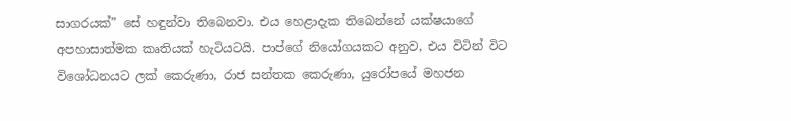සාගරයක්” සේ හඳුන්වා තිබෙනවා. එය හෙළාදැක තිබෙන්නේ යක්ෂයාගේ අපහාසාත්මක කෘතියක් හැටියටයි. පාප්ගේ නියෝගයකට අනුව, එය විටින් විට විශෝධනයට ලක් කෙරුණා, රාජ සන්තක කෙරුණා, යුරෝපයේ මහජන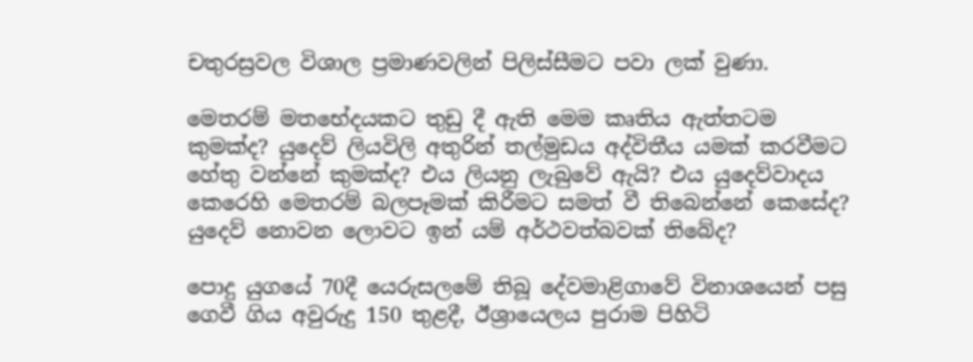චතුරස්‍රවල විශාල ප්‍රමාණවලින් පිලිස්සීමට පවා ලක් වුණා.

මෙතරම් මතභේදයකට තුඩු දී ඇති මෙම කෘතිය ඇත්තටම කුමක්ද? යුදෙව් ලියවිලි අතුරින් තල්මුඩය අද්විතීය යමක් කරවීමට හේතු වන්නේ කුමක්ද? එය ලියනු ලැබුවේ ඇයි? එය යුදෙව්වාදය කෙරෙහි මෙතරම් බලපෑමක් කිරීමට සමත් වී තිබෙන්නේ කෙසේද? යුදෙව් නොවන ලොවට ඉන් යම් අර්ථවත්බවක් තිබේද?

පොදු යුගයේ 70දී යෙරුසලමේ තිබූ දේවමාළිගාවේ විනාශයෙන් පසු ගෙවී ගිය අවුරුදු 150 තුළදී, ඊශ්‍රායෙලය පුරාම පිහිටි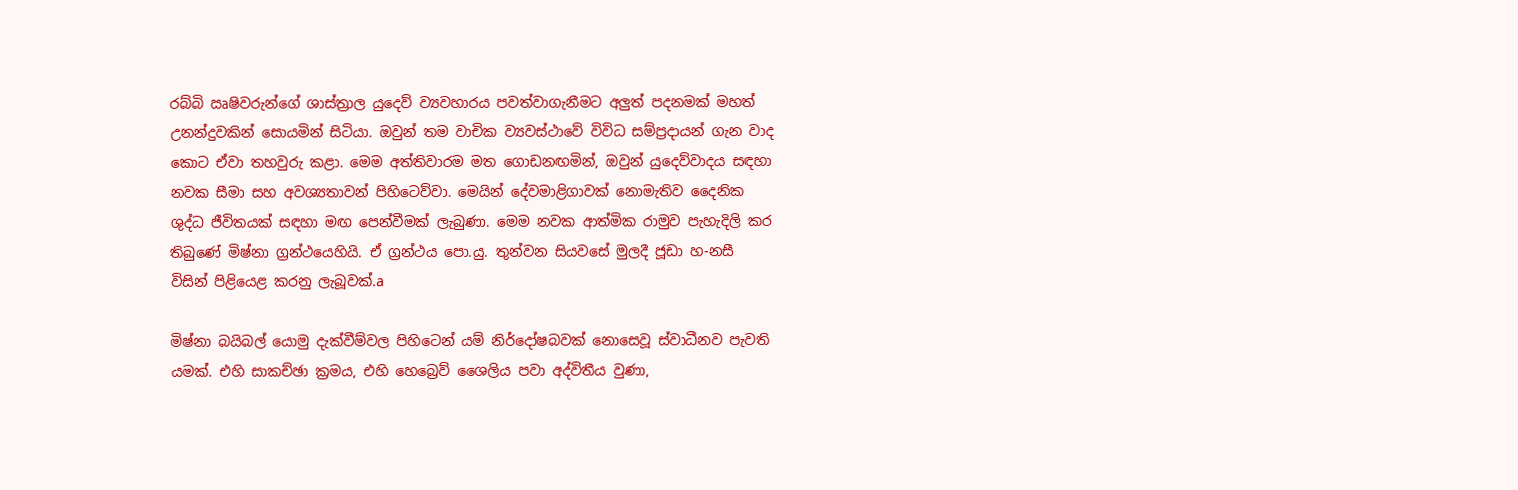රබ්බි ඍෂිවරුන්ගේ ශාස්ත්‍රාල යුදෙව් ව්‍යවහාරය පවත්වාගැනීමට අලුත් පදනමක් මහත් උනන්දුවකින් සොයමින් සිටියා. ඔවුන් තම වාචික ව්‍යවස්ථාවේ විවිධ සම්ප්‍රදායන් ගැන වාද කොට ඒවා තහවුරු කළා. මෙම අත්තිවාරම මත ගොඩනඟමින්, ඔවුන් යුදෙව්වාදය සඳහා නවක සීමා සහ අවශ්‍යතාවන් පිහිටෙව්වා. මෙයින් දේවමාළිගාවක් නොමැතිව දෛනික ශුද්ධ ජීවිතයක් සඳහා මඟ පෙන්වීමක් ලැබුණා. මෙම නවක ආත්මික රාමුව පැහැදිලි කර තිබුණේ මිෂ්නා ග්‍රන්ථයෙහියි. ඒ ග්‍රන්ථය පො.යු. තුන්වන සියවසේ මුලදී ජූඩා හ-නසී විසින් පිළියෙළ කරනු ලැබූවක්.a

මිෂ්නා බයිබල් යොමු දැක්වීම්වල පිහිටෙන් යම් නිර්දෝෂබවක් නොසෙවූ ස්වාධීනව පැවති යමක්. එහි සාකච්ඡා ක්‍රමය, එහි හෙබ්‍රෙව් ශෛලිය පවා අද්විතීය වුණා,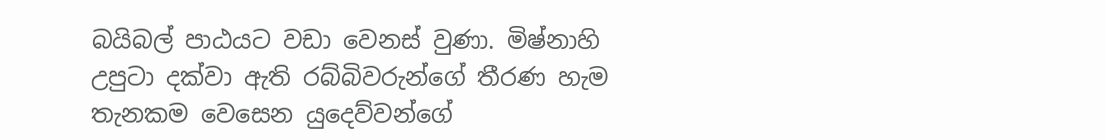බයිබල් පාඨයට වඩා වෙනස් වුණා. මිෂ්නාහි උපුටා දක්වා ඇති රබ්බිවරුන්ගේ තීරණ හැම තැනකම වෙසෙන යුදෙව්වන්ගේ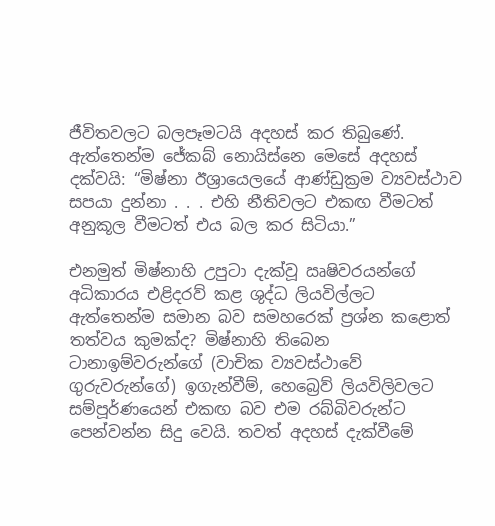ජීවිතවලට බලපෑමටයි අදහස් කර තිබුණේ. ඇත්තෙන්ම ජේකබ් නොයිස්නෙ මෙසේ අදහස් දක්වයි: “මිෂ්නා ඊශ්‍රායෙලයේ ආණ්ඩුක්‍රම ව්‍යවස්ථාව සපයා දුන්නා . . . එහි නීතිවලට එකඟ වීමටත් අනුකූල වීමටත් එය බල කර සිටියා.”

එනමුත් මිෂ්නාහි උපුටා දැක්වූ ඍෂිවරයන්ගේ අධිකාරය එළිදරව් කළ ශුද්ධ ලියවිල්ලට ඇත්තෙන්ම සමාන බව සමහරෙක් ප්‍රශ්න කළොත් තත්වය කුමක්ද? මිෂ්නාහි තිබෙන ටානාඉම්වරුන්ගේ (වාචික ව්‍යවස්ථාවේ ගුරුවරුන්ගේ) ඉගැන්වීම්, හෙබ්‍රෙව් ලියවිලිවලට සම්පූර්ණයෙන් එකඟ බව එම රබ්බිවරුන්ට පෙන්වන්න සිදු වෙයි. තවත් අදහස් දැක්වීමේ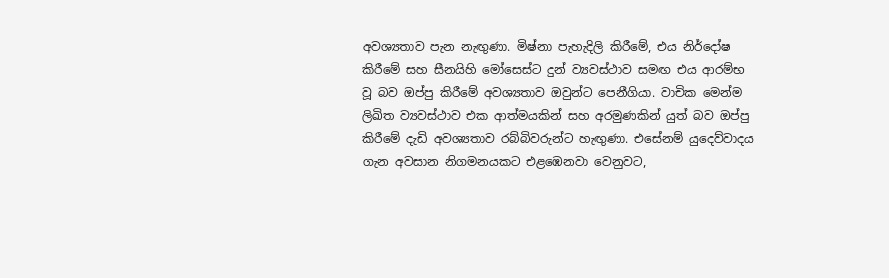අවශ්‍යතාව පැන නැඟුණා. මිෂ්නා පැහැදිලි කිරීමේ, එය නිර්දෝෂ කිරීමේ සහ සීනයිහි මෝසෙස්ට දුන් ව්‍යවස්ථාව සමඟ එය ආරම්භ වූ බව ඔප්පු කිරීමේ අවශ්‍යතාව ඔවුන්ට පෙනීගියා. වාචික මෙන්ම ලිඛිත ව්‍යවස්ථාව එක ආත්මයකින් සහ අරමුණකින් යුත් බව ඔප්පු කිරීමේ දැඩි අවශ්‍යතාව රබ්බිවරුන්ට හැඟුණා. එසේනම් යුදෙව්වාදය ගැන අවසාන නිගමනයකට එළඹෙනවා වෙනුවට,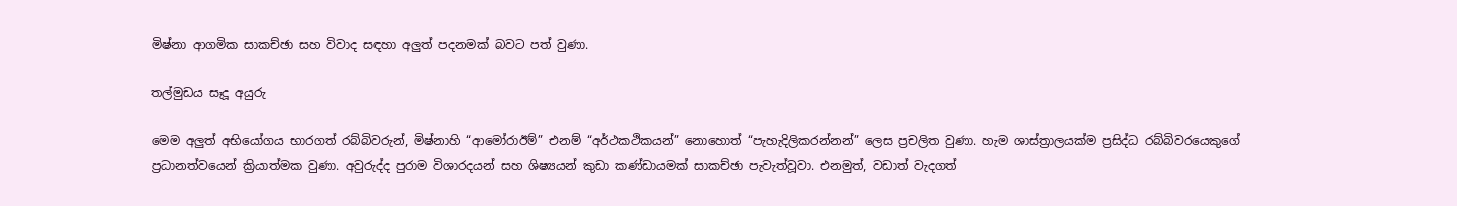මිෂ්නා ආගමික සාකච්ඡා සහ විවාද සඳහා අලුත් පදනමක් බවට පත් වුණා.

තල්මුඩය සෑදූ අයුරු

මෙම අලුත් අභියෝගය භාරගත් රබ්බිවරුන්, මිෂ්නාහි “ආමෝරාඊම්” එනම් “අර්ථකථිකයන්” නොහොත් “පැහැදිලිකරන්නන්” ලෙස ප්‍රචලිත වුණා. හැම ශාස්ත්‍රාලයක්ම ප්‍රසිද්ධ රබ්බිවරයෙකුගේ ප්‍රධානත්වයෙන් ක්‍රියාත්මක වුණා. අවුරුද්ද පුරාම විශාරදයන් සහ ශිෂ්‍යයන් කුඩා කණ්ඩායමක් සාකච්ඡා පැවැත්වූවා. එනමුත්, වඩාත් වැදගත්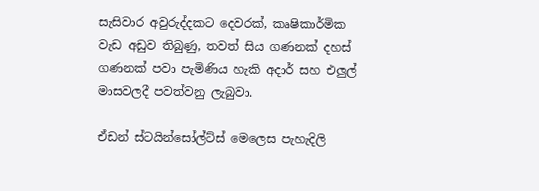සැසිවාර අවුරුද්දකට දෙවරක්, කෘෂිකාර්මික වැඩ අඩුව තිබුණු, තවත් සිය ගණනක් දහස් ගණනක් පවා පැමිණිය හැකි අදාර් සහ එලුල් මාසවලදී පවත්වනු ලැබුවා.

ඒඩන් ස්ටයින්සෝල්ට්ස් මෙලෙස පැහැදිලි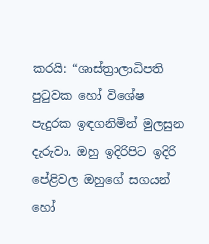කරයි: “ශාස්ත්‍රාලාධිපති පුටුවක හෝ විශේෂ පැදුරක ඉඳගනිමින් මුලසුන දැරුවා. ඔහු ඉදිරිපිට ඉදිරි පේළිවල ඔහුගේ සගයන් හෝ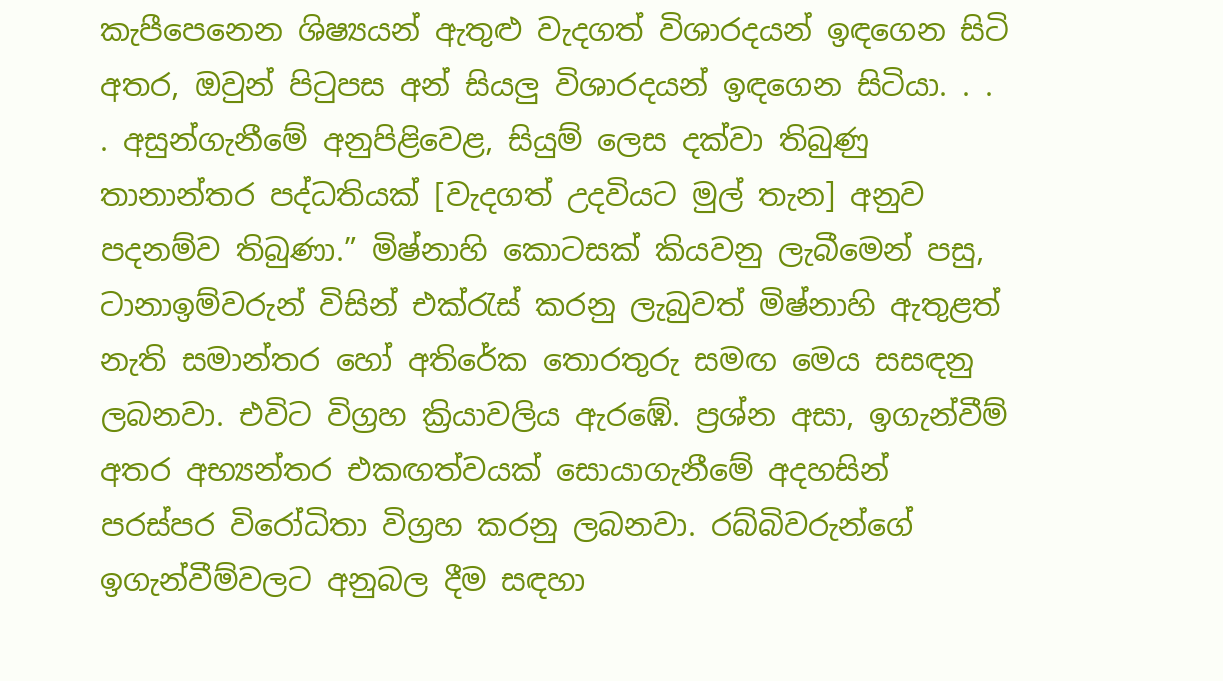කැපීපෙනෙන ශිෂ්‍යයන් ඇතුළු වැදගත් විශාරදයන් ඉඳගෙන සිටි අතර, ඔවුන් පිටුපස අන් සියලු විශාරදයන් ඉඳගෙන සිටියා. . . . අසුන්ගැනීමේ අනුපිළිවෙළ, සියුම් ලෙස දක්වා තිබුණු තානාන්තර පද්ධතියක් [වැදගත් උදවියට මුල් තැන] අනුව පදනම්ව තිබුණා.” මිෂ්නාහි කොටසක් කියවනු ලැබීමෙන් පසු, ටානාඉම්වරුන් විසින් එක්රැස් කරනු ලැබුවත් මිෂ්නාහි ඇතුළත් නැති සමාන්තර හෝ අතිරේක තොරතුරු සමඟ මෙය සසඳනු ලබනවා. එවිට විග්‍රහ ක්‍රියාවලිය ඇරඹේ. ප්‍රශ්න අසා, ඉගැන්වීම් අතර අභ්‍යන්තර එකඟත්වයක් සොයාගැනීමේ අදහසින් පරස්පර විරෝධිතා විග්‍රහ කරනු ලබනවා. රබ්බිවරුන්ගේ ඉගැන්වීම්වලට අනුබල දීම සඳහා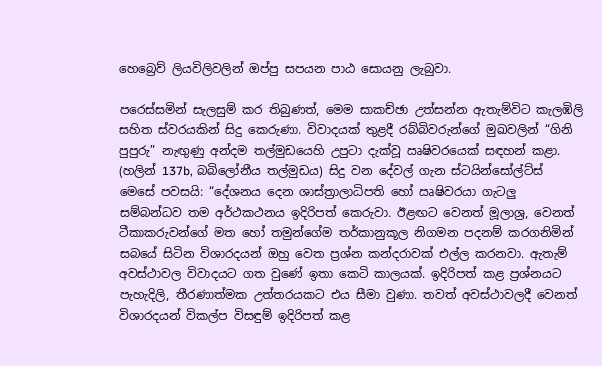හෙබ්‍රෙව් ලියවිලිවලින් ඔප්පු සපයන පාඨ සොයනු ලැබුවා.

පරෙස්සමින් සැලසුම් කර තිබුණත්, මෙම සාකච්ඡා උත්සන්න ඇතැම්විට කැලඹිලි සහිත ස්වරයකින් සිදු කෙරුණා. විවාදයක් තුළදී රබ්බිවරුන්ගේ මුඛවලින් “ගිනි පුපුරු” නැඟුණු අන්දම තල්මුඩයෙහි උපුටා දැක්වූ ඍෂිවරයෙක් සඳහන් කළා. (හලින් 137b, බබිලෝනීය තල්මුඩය) සිදු වන දේවල් ගැන ස්ටයින්සෝල්ට්ස් මෙසේ පවසයි: “දේශනය දෙන ශාස්ත්‍රාලාධිපති හෝ ඍෂිවරයා ගැටලු සම්බන්ධව තම අර්ථකථනය ඉදිරිපත් කෙරුවා. ඊළඟට වෙනත් මූලාශ්‍ර, වෙනත් ටීකාකරුවන්ගේ මත හෝ තමුන්ගේම තර්කානුකූල නිගමන පදනම් කරගනිමින් සබයේ සිටින විශාරදයන් ඔහු වෙත ප්‍රශ්න කන්දරාවක් එල්ල කරනවා. ඇතැම් අවස්ථාවල විවාදයට ගත වුණේ ඉතා කෙටි කාලයක්. ඉදිරිපත් කළ ප්‍රශ්නයට පැහැදිලි, තීරණාත්මක උත්තරයකට එය සීමා වුණා. තවත් අවස්ථාවලදී වෙනත් විශාරදයන් විකල්ප විසඳුම් ඉදිරිපත් කළ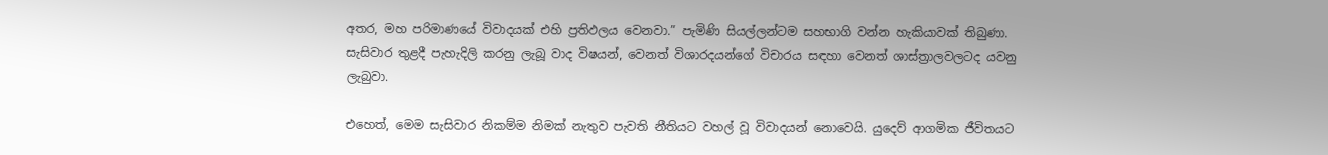අතර, මහ පරිමාණයේ විවාදයක් එහි ප්‍රතිඵලය වෙනවා.” පැමිණි සියල්ලන්ටම සහභාගි වන්න හැකියාවක් තිබුණා. සැසිවාර තුළදී පැහැදිලි කරනු ලැබූ වාද විෂයන්, වෙනත් විශාරදයන්ගේ විචාරය සඳහා වෙනත් ශාස්ත්‍රාලවලටද යවනු ලැබුවා.

එහෙත්, මෙම සැසිවාර නිකම්ම නිමක් නැතුව පැවති නීතියට වහල් වූ විවාදයන් නොවෙයි. යුදෙව් ආගමික ජීවිතයට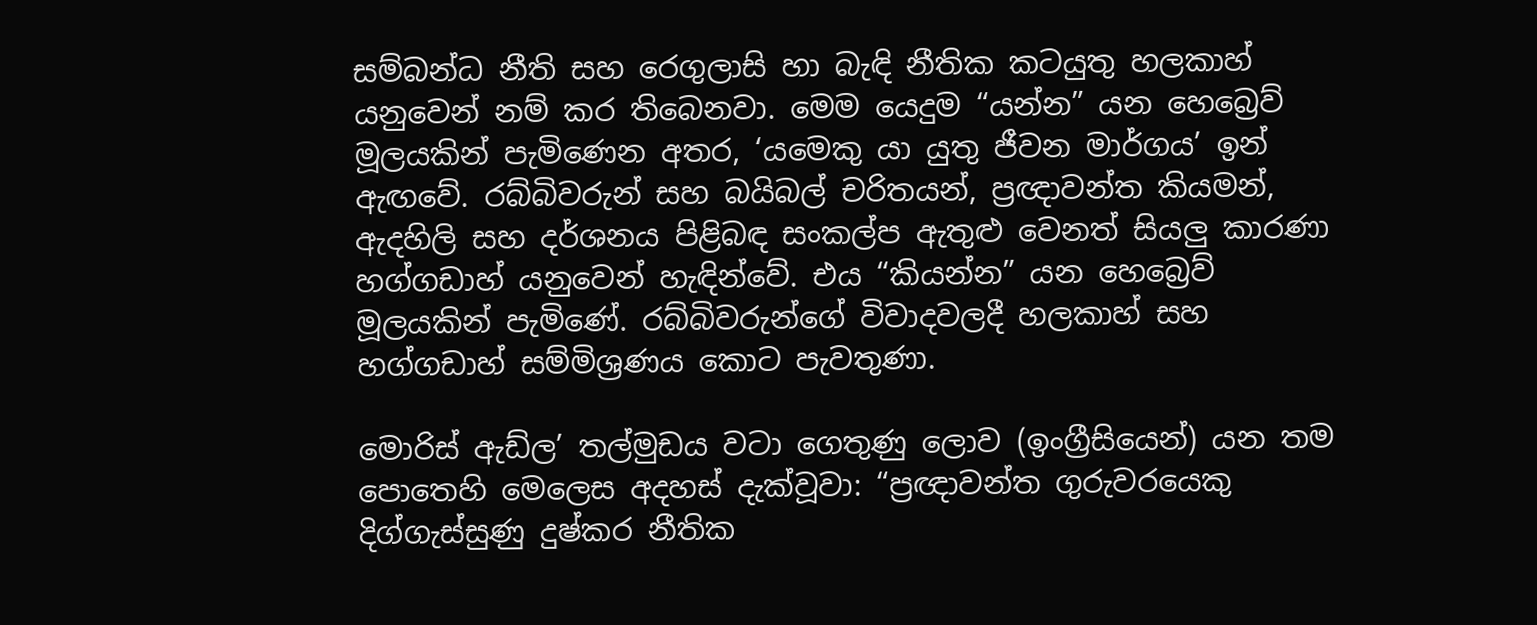සම්බන්ධ නීති සහ රෙගුලාසි හා බැඳි නීතික කටයුතු හලකාහ් යනුවෙන් නම් කර තිබෙනවා. මෙම යෙදුම “යන්න” යන හෙබ්‍රෙව් මූලයකින් පැමිණෙන අතර, ‘යමෙකු යා යුතු ජීවන මාර්ගය’ ඉන් ඇඟවේ. රබ්බිවරුන් සහ බයිබල් චරිතයන්, ප්‍රඥාවන්ත කියමන්, ඇදහිලි සහ දර්ශනය පිළිබඳ සංකල්ප ඇතුළු වෙනත් සියලු කාරණා හග්ගඩාහ් යනුවෙන් හැඳින්වේ. එය “කියන්න” යන හෙබ්‍රෙව් මූලයකින් පැමිණේ. රබ්බිවරුන්ගේ විවාදවලදී හලකාහ් සහ හග්ගඩාහ් සම්මිශ්‍රණය කොට පැවතුණා.

මොරිස් ඇඩ්ල’ තල්මුඩය වටා ගෙතුණු ලොව (ඉංග්‍රීසියෙන්) යන තම පොතෙහි මෙලෙස අදහස් දැක්වූවා: “ප්‍රඥාවන්ත ගුරුවරයෙකු දිග්ගැස්සුණු දුෂ්කර නීතික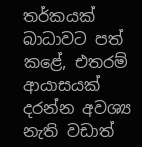තර්කයක් බාධාවට පත් කළේ, එතරම් ආයාසයක් දරන්න අවශ්‍ය නැති වඩාත්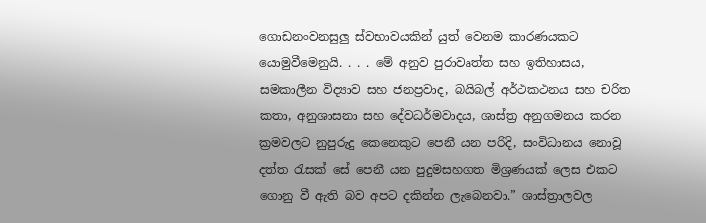ගොඩනංවනසුලු ස්වභාවයකින් යුත් වෙනම කාරණයකට යොමුවීමෙනුයි. . . . මේ අනුව පුරාවෘත්ත සහ ඉතිහාසය, සමකාලීන විද්‍යාව සහ ජනප්‍රවාද, බයිබල් අර්ථකථනය සහ චරිත කතා, අනුශාසනා සහ දේවධර්මවාදය, ශාස්ත්‍ර අනුගමනය කරන ක්‍රමවලට නුපුරුදු කෙනෙකුට පෙනී යන පරිදි, සංවිධානය නොවූ දත්ත රැසක් සේ පෙනී යන පුදුමසහගත මිශ්‍රණයක් ලෙස එකට ගොනු වී ඇති බව අපට දකින්න ලැබෙනවා.” ශාස්ත්‍රාලවල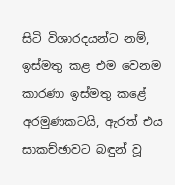සිටි විශාරදයන්ට නම්, ඉස්මතු කළ එම වෙනම කාරණා ඉස්මතු කළේ අරමුණකටයි, ඇරත් එය සාකච්ඡාවට බඳුන් වූ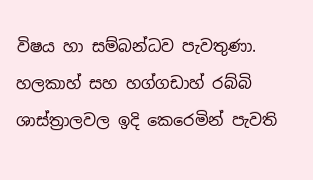විෂය හා සම්බන්ධව පැවතුණා. හලකාහ් සහ හග්ගඩාහ් රබ්බි ශාස්ත්‍රාලවල ඉදි කෙරෙමින් පැවති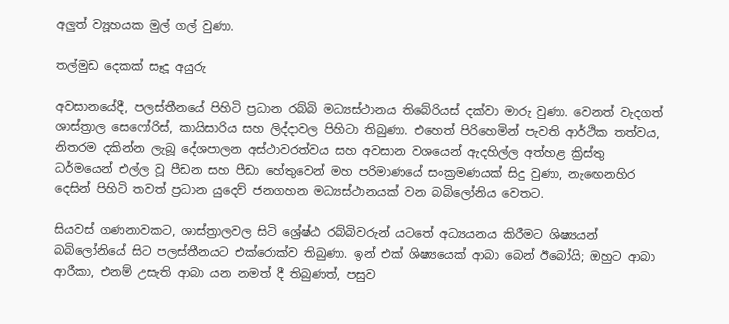අලුත් ව්‍යූහයක මුල් ගල් වුණා.

තල්මුඩ දෙකක් සෑදූ අයුරු

අවසානයේදී, පලස්තීනයේ පිහිටි ප්‍රධාන රබ්බි මධ්‍යස්ථානය තිබේරියස් දක්වා මාරු වුණා. වෙනත් වැදගත් ශාස්ත්‍රාල සෙෆෝරිස්, කායිසාරිය සහ ලිද්දාවල පිහිටා තිබුණා. එහෙත් පිරිහෙමින් පැවති ආර්ථික තත්වය, නිතරම දකින්න ලැබූ දේශපාලන අස්ථාවරත්වය සහ අවසාන වශයෙන් ඇදහිල්ල අත්හළ ක්‍රිස්තු ධර්මයෙන් එල්ල වූ පීඩන සහ පීඩා හේතුවෙන් මහ පරිමාණයේ සංක්‍රමණයක් සිදු වුණා, නැඟෙනහිර දෙසින් පිහිටි තවත් ප්‍රධාන යුදෙව් ජනගහන මධ්‍යස්ථානයක් වන බබිලෝනිය වෙතට.

සියවස් ගණනාවකට, ශාස්ත්‍රාලවල සිටි ශ්‍රේෂ්ඨ රබ්බිවරුන් යටතේ අධ්‍යයනය කිරීමට ශිෂ්‍යයන් බබිලෝනියේ සිට පලස්තීනයට එක්රොක්ව තිබුණා. ඉන් එක් ශිෂ්‍යයෙක් ආබා බෙන් ඊබෝයි; ඔහුට ආබා ආරීකා, එනම් උසැති ආබා යන නමත් දී තිබුණත්, පසුව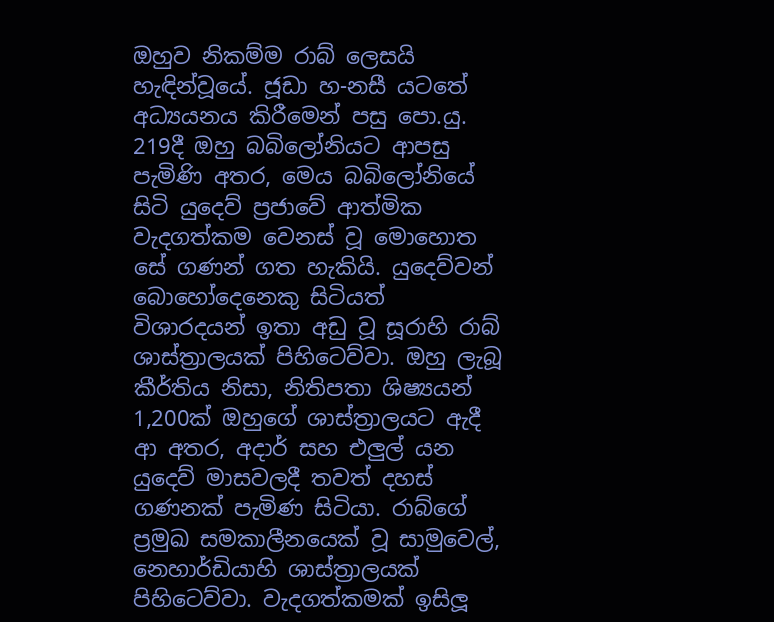ඔහුව නිකම්ම රාබ් ලෙසයි හැඳින්වූයේ. ජූඩා හ-නසී යටතේ අධ්‍යයනය කිරීමෙන් පසු පො.යු. 219දී ඔහු බබිලෝනියට ආපසු පැමිණි අතර, මෙය බබිලෝනියේ සිටි යුදෙව් ප්‍රජාවේ ආත්මික වැදගත්කම වෙනස් වූ මොහොත සේ ගණන් ගත හැකියි. යුදෙව්වන් බොහෝදෙනෙකු සිටියත් විශාරදයන් ඉතා අඩු වූ සූරාහි රාබ් ශාස්ත්‍රාලයක් පිහිටෙව්වා. ඔහු ලැබූ කීර්තිය නිසා, නිතිපතා ශිෂ්‍යයන් 1,200ක් ඔහුගේ ශාස්ත්‍රාලයට ඇදී ආ අතර, අදාර් සහ එලුල් යන යුදෙව් මාසවලදී තවත් දහස් ගණනක් පැමිණ සිටියා. රාබ්ගේ ප්‍රමුඛ සමකාලීනයෙක් වූ සාමුවෙල්, නෙහාර්ඩියාහි ශාස්ත්‍රාලයක් පිහිටෙව්වා. වැදගත්කමක් ඉසිලූ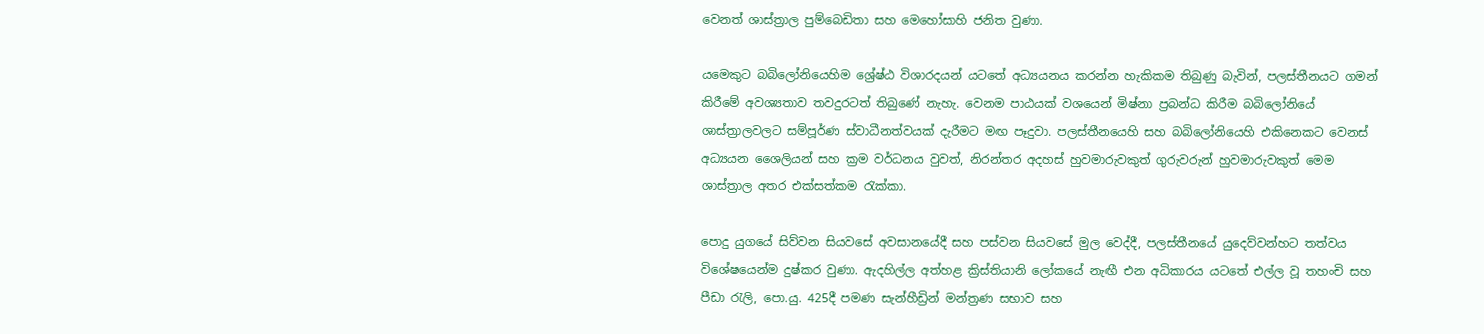වෙනත් ශාස්ත්‍රාල පුම්බෙඩිතා සහ මෙහෝසාහි ජනිත වුණා.

යමෙකුට බබිලෝනියෙහිම ශ්‍රේෂ්ඨ විශාරදයන් යටතේ අධ්‍යයනය කරන්න හැකිකම තිබුණු බැවින්, පලස්තීනයට ගමන් කිරීමේ අවශ්‍යතාව තවදුරටත් තිබුණේ නැහැ. වෙනම පාඨයක් වශයෙන් මිෂ්නා ප්‍රබන්ධ කිරීම බබිලෝනියේ ශාස්ත්‍රාලවලට සම්පූර්ණ ස්වාධීනත්වයක් දැරීමට මඟ පෑදුවා. පලස්තීනයෙහි සහ බබිලෝනියෙහි එකිනෙකට වෙනස් අධ්‍යයන ශෛලියන් සහ ක්‍රම වර්ධනය වුවත්, නිරන්තර අදහස් හුවමාරුවකුත් ගුරුවරුන් හුවමාරුවකුත් මෙම ශාස්ත්‍රාල අතර එක්සත්කම රැක්කා.

පොදු යුගයේ සිව්වන සියවසේ අවසානයේදී සහ පස්වන සියවසේ මුල වෙද්දී, පලස්තීනයේ යුදෙව්වන්හට තත්වය විශේෂයෙන්ම දුෂ්කර වුණා. ඇදහිල්ල අත්හළ ක්‍රිස්තියානි ලෝකයේ නැඟී එන අධිකාරය යටතේ එල්ල වූ තහංචි සහ පීඩා රැලි, පො.යු. 425දී පමණ සැන්හීඩ්‍රින් මන්ත්‍රණ සභාව සහ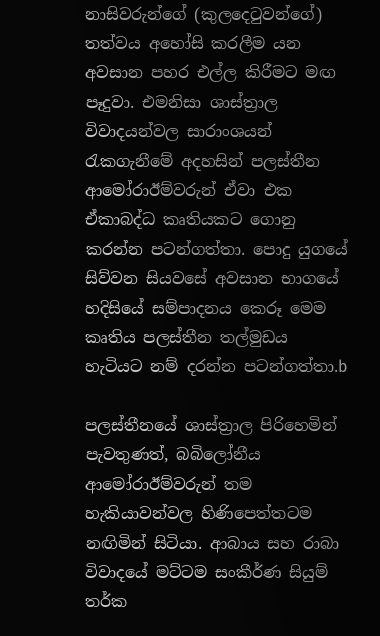නාසිවරුන්ගේ (කුලදෙටුවන්ගේ) තත්වය අහෝසි කරලීම යන අවසාන පහර එල්ල කිරීමට මඟ පෑදුවා. එමනිසා ශාස්ත්‍රාල විවාදයන්වල සාරාංශයන් රැකගැනීමේ අදහසින් පලස්තීන ආමෝරාඊම්වරුන් ඒවා එක ඒකාබද්ධ කෘතියකට ගොනු කරන්න පටන්ගත්තා. පොදු යුගයේ සිව්වන සියවසේ අවසාන භාගයේ හදිසියේ සම්පාදනය කෙරූ මෙම කෘතිය පලස්තීන තල්මුඩය හැටියට නම් දරන්න පටන්ගත්තා.b

පලස්තීනයේ ශාස්ත්‍රාල පිරිහෙමින් පැවතුණත්, බබිලෝනීය ආමෝරාඊම්වරුන් තම හැකියාවන්වල හිණිපෙත්තටම නඟිමින් සිටියා. ආබාය සහ රාබා විවාදයේ මට්ටම සංකීර්ණ සියුම් තර්ක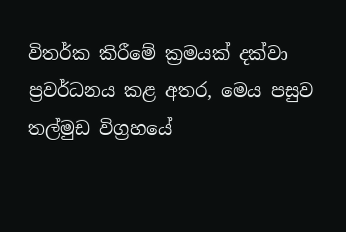විතර්ක කිරීමේ ක්‍රමයක් දක්වා ප්‍රවර්ධනය කළ අතර, මෙය පසුව තල්මුඩ විග්‍රහයේ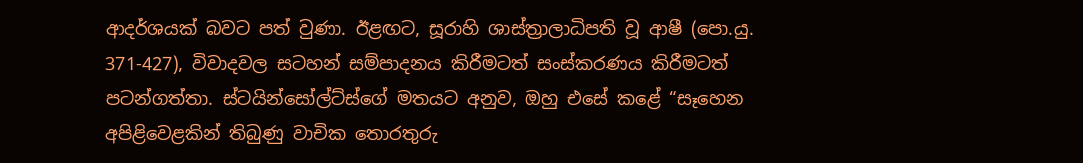ආදර්ශයක් බවට පත් වුණා. ඊළඟට, සූරාහි ශාස්ත්‍රාලාධිපති වූ ආෂී (පො.යු. 371-427), විවාදවල සටහන් සම්පාදනය කිරීමටත් සංස්කරණය කිරීමටත් පටන්ගත්තා. ස්ටයින්සෝල්ට්ස්ගේ මතයට අනුව, ඔහු එසේ කළේ “සෑහෙන අපිළිවෙළකින් තිබුණු වාචික තොරතුරු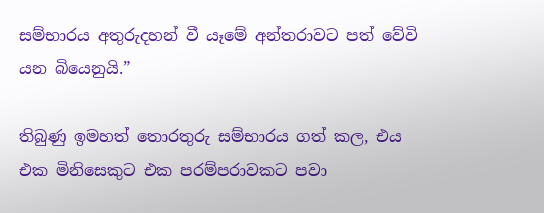සම්භාරය අතුරුදහන් වී යෑමේ අන්තරාවට පත් වේවි යන බියෙනුයි.”

තිබුණු ඉමහත් තොරතුරු සම්භාරය ගත් කල, එය එක මිනිසෙකුට එක පරම්පරාවකට පවා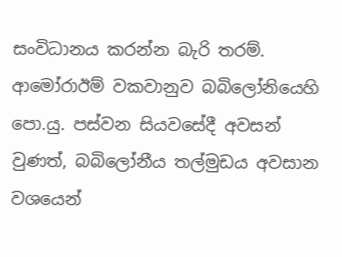සංවිධානය කරන්න බැරි තරම්. ආමෝරාඊම් වකවානුව බබිලෝනියෙහි පො.යු. පස්වන සියවසේදී අවසන් වුණත්, බබිලෝනීය තල්මුඩය අවසාන වශයෙන්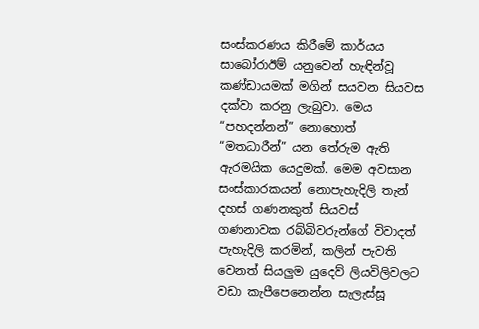සංස්කරණය කිරීමේ කාර්යය සාබෝරාඊම් යනුවෙන් හැඳින්වූ කණ්ඩායමක් මගින් සයවන සියවස දක්වා කරනු ලැබුවා. මෙය “පහදන්නන්” නොහොත් “මතධාරීන්” යන තේරුම ඇති ඇරමයික යෙදුමක්. මෙම අවසාන සංස්කාරකයන් නොපැහැදිලි තැන් දහස් ගණනකුත් සියවස් ගණනාවක රබ්බිවරුන්ගේ විවාදත් පැහැදිලි කරමින්, කලින් පැවති වෙනත් සියලුම යුදෙව් ලියවිලිවලට වඩා කැපීපෙනෙන්න සැලැස්සූ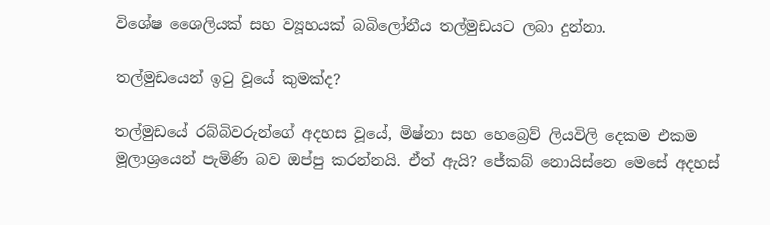විශේෂ ශෛලියක් සහ ව්‍යූහයක් බබිලෝනීය තල්මුඩයට ලබා දුන්නා.

තල්මුඩයෙන් ඉටු වූයේ කුමක්ද?

තල්මුඩයේ රබ්බිවරුන්ගේ අදහස වූයේ, මිෂ්නා සහ හෙබ්‍රෙව් ලියවිලි දෙකම එකම මූලාශ්‍රයෙන් පැමිණි බව ඔප්පු කරන්නයි. ඒත් ඇයි? ජේකබ් නොයිස්නෙ මෙසේ අදහස්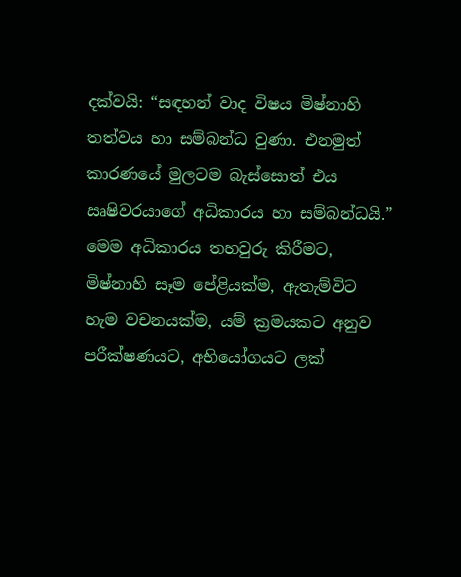දක්වයි: “සඳහන් වාද විෂය මිෂ්නාහි තත්වය හා සම්බන්ධ වුණා. එනමුත් කාරණයේ මුලටම බැස්සොත් එය ඍෂිවරයාගේ අධිකාරය හා සම්බන්ධයි.” මෙම අධිකාරය තහවුරු කිරීමට, මිෂ්නාහි සෑම පේළියක්ම, ඇතැම්විට හැම වචනයක්ම, යම් ක්‍රමයකට අනුව පරීක්ෂණයට, අභියෝගයට ලක්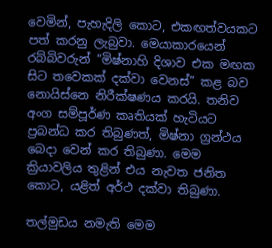වෙමින්, පැහැදිලි කොට, එකඟත්වයකට පත් කරනු ලැබුවා. මෙයාකාරයෙන් රබ්බිවරුන් “මිෂ්නාහි දිශාව එක මඟක සිට තවෙකක් දක්වා වෙනස්” කළ බව නොයිස්නෙ නිරීක්ෂණය කරයි. තනිව අංග සම්පූර්ණ කෘතියක් හැටියට ප්‍රබන්ධ කර තිබුණත්, මිෂ්නා ග්‍රන්ථය බෙදා වෙන් කර තිබුණා. මෙම ක්‍රියාවලිය තුළින් එය නැවත ජනිත කොට, යළිත් අර්ථ දක්වා තිබුණා.

තල්මුඩය නමැති මෙම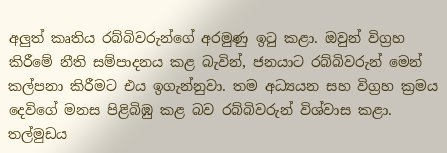අලුත් කෘතිය රබ්බිවරුන්ගේ අරමුණු ඉටු කළා. ඔවුන් විග්‍රහ කිරීමේ නීති සම්පාදනය කළ බැවින්, ජනයාට රබ්බිවරුන් මෙන් කල්පනා කිරීමට එය ඉගැන්නුවා. තම අධ්‍යයන සහ විග්‍රහ ක්‍රමය දෙවිගේ මනස පිළිබිඹු කළ බව රබ්බිවරුන් විශ්වාස කළා. තල්මුඩය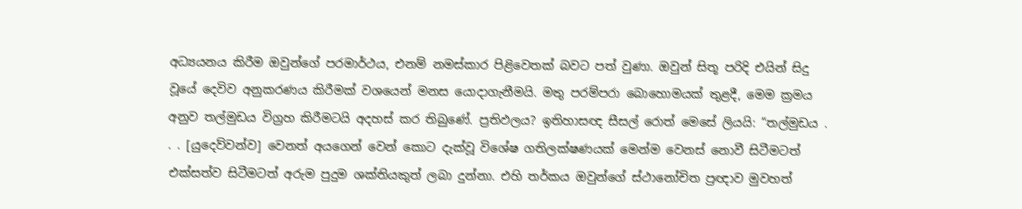අධ්‍යයනය කිරීම ඔවුන්ගේ පරමාර්ථය, එනම් නමස්කාර පිළිවෙතක් බවට පත් වුණා. ඔවුන් සිතූ පරිදි එයින් සිදු වූයේ දෙවිව අනුකරණය කිරීමක් වශයෙන් මනස යොදාගැනීමයි. මතු පරම්පරා බොහොමයක් තුළදී, මෙම ක්‍රමය අනුව තල්මුඩය විග්‍රහ කිරීමටයි අදහස් කර තිබුණේ. ප්‍රතිඵලය? ඉතිහාසඥ සීසල් රොත් මෙසේ ලියයි: “තල්මුඩය . . . [යුදෙව්වන්ව] වෙනත් අයගෙන් වෙන් කොට දැක්වූ විශේෂ ගතිලක්ෂණයක් මෙන්ම වෙනස් නොවී සිටීමටත් එක්සත්ව සිටීමටත් අරුම පුදුම ශක්තියකුත් ලබා දුන්නා. එහි තර්කය ඔවුන්ගේ ස්ථානෝචිත ප්‍රඥාව මුවහත්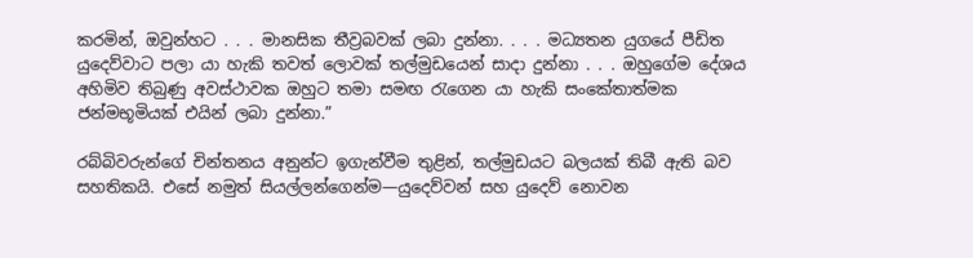කරමින්, ඔවුන්හට . . . මානසික තීව්‍රබවක් ලබා දුන්නා. . . . මධ්‍යතන යුගයේ පීඩිත යුදෙව්වාට පලා යා හැකි තවත් ලොවක් තල්මුඩයෙන් සාදා දුන්නා . . . ඔහුගේම දේශය අහිමිව තිබුණු අවස්ථාවක ඔහුට තමා සමඟ රැගෙන යා හැකි සංකේතාත්මක ජන්මභූමියක් එයින් ලබා දුන්නා.”

රබ්බිවරුන්ගේ චින්තනය අනුන්ට ඉගැන්වීම තුළින්, තල්මුඩයට බලයක් තිබී ඇති බව සහතිකයි. එසේ නමුත් සියල්ලන්ගෙන්ම—යුදෙව්වන් සහ යුදෙව් නොවන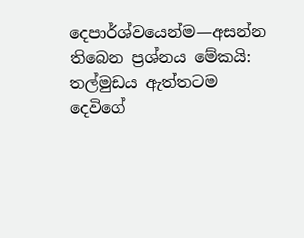දෙපාර්ශ්වයෙන්ම—අසන්න තිබෙන ප්‍රශ්නය මේකයි: තල්මුඩය ඇත්තටම දෙවිගේ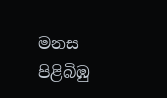මනස පිළිබිඹු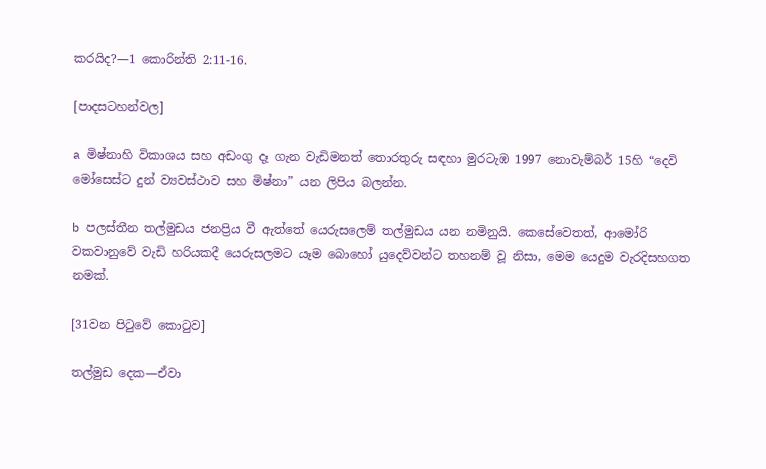කරයිද?—1 කොරින්ති 2:11-16.

[පාදසටහන්වල]

a මිෂ්නාහි විකාශය සහ අඩංගු දෑ ගැන වැඩිමනත් තොරතුරු සඳහා මුරටැඹ 1997 නොවැම්බර් 15හි “දෙවි මෝසෙස්ට දුන් ව්‍යවස්ථාව සහ මිෂ්නා” යන ලිපිය බලන්න.

b පලස්තීන තල්මුඩය ජනප්‍රිය වී ඇත්තේ යෙරුසලෙම් තල්මුඩය යන නමිනුයි. කෙසේවෙතත්, ආමෝරි වකවානුවේ වැඩි හරියකදී යෙරුසලමට යෑම බොහෝ යුදෙව්වන්ට තහනම් වූ නිසා, මෙම යෙදුම වැරදිසහගත නමක්.

[31වන පිටුවේ කොටුව]

තල්මුඩ දෙක—ඒවා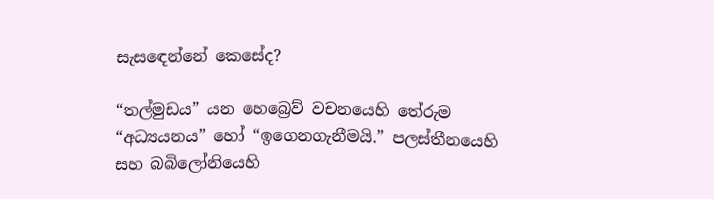සැසඳෙන්නේ කෙසේද?

“තල්මුඩය” යන හෙබ්‍රෙව් වචනයෙහි තේරුම “අධ්‍යයනය” හෝ “ඉගෙනගැනීමයි.” පලස්තීනයෙහි සහ බබිලෝනියෙහි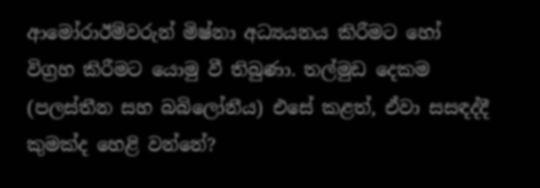ආමෝරාඊම්වරුන් මිෂ්නා අධ්‍යයනය කිරීමට හෝ විග්‍රහ කිරීමට යොමු වී තිබුණා. තල්මුඩ දෙකම (පලස්තීන සහ බබිලෝනීය) එසේ කළත්, ඒවා සසඳද්දී කුමක්ද හෙළි වන්නේ?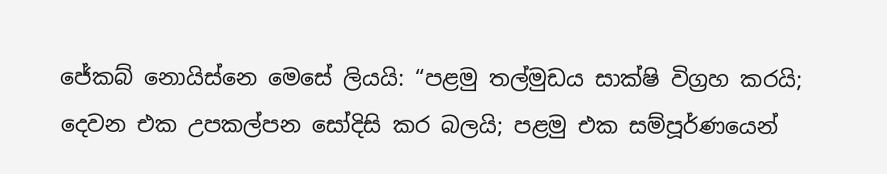ජේකබ් නොයිස්නෙ මෙසේ ලියයි: “පළමු තල්මුඩය සාක්ෂි විග්‍රහ කරයි; දෙවන එක උපකල්පන සෝදිසි කර බලයි; පළමු එක සම්පූර්ණයෙන්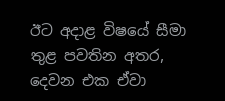ඊට අදාළ විෂයේ සීමා තුළ පවතින අතර, දෙවන එක ඒවා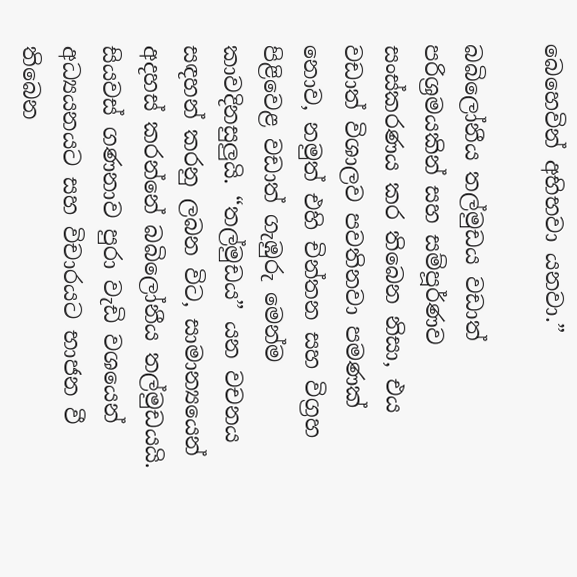බෙහෙවින් අභිභවා යනවා.”

බබිලෝනීය තල්මුඩය වඩාත් පරිශ්‍රමයකින් සහ සම්පූර්ණව සංස්කරණය කර තිබෙන නිසා, එය වඩාත් විශාලව පවතිනවා පමණක් නොව, නමුත් එහි චින්තන සහ විග්‍රහ පිළිවෙළ වඩාත් ගැඹුරු මෙන්ම කාවදිනසුලුයි. “තල්මුඩය” යන වචනය සඳහන් කරනු ලබන විට, සාමාන්‍යයෙන් අදහස් කරන්නේ බබිලෝනීය තල්මුඩයයි. සියවස් ගණනාව පුරා වැඩි වශයෙන් අධ්‍යයනයට සහ විචාරයට භාජන වී තිබෙන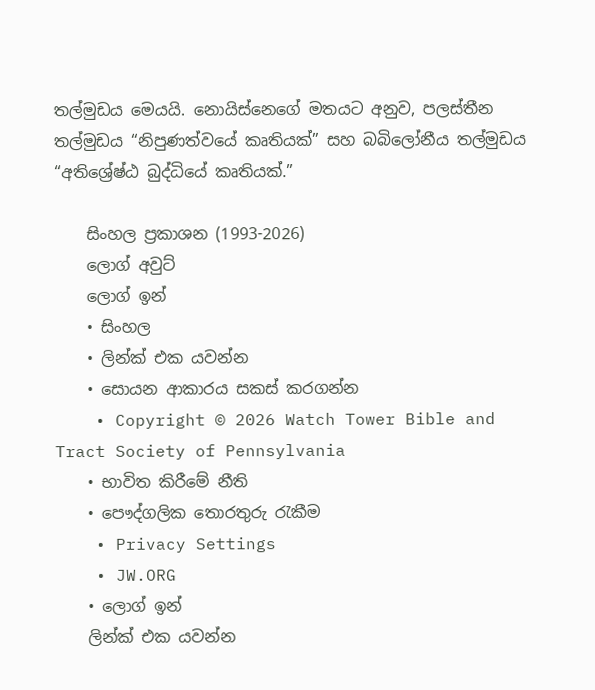තල්මුඩය මෙයයි. නොයිස්නෙගේ මතයට අනුව, පලස්තීන තල්මුඩය “නිපුණත්වයේ කෘතියක්” සහ බබිලෝනීය තල්මුඩය “අතිශ්‍රේෂ්ඨ බුද්ධියේ කෘතියක්.”

    සිංහල ප්‍රකාශන (1993-2026)
    ලොග් අවුට්
    ලොග් ඉන්
    • සිංහල
    • ලින්ක් එක යවන්න
    • සොයන ආකාරය සකස් කරගන්න
    • Copyright © 2026 Watch Tower Bible and Tract Society of Pennsylvania
    • භාවිත කිරීමේ නීති
    • පෞද්ගලික තොරතුරු රැකීම
    • Privacy Settings
    • JW.ORG
    • ලොග් ඉන්
    ලින්ක් එක යවන්න